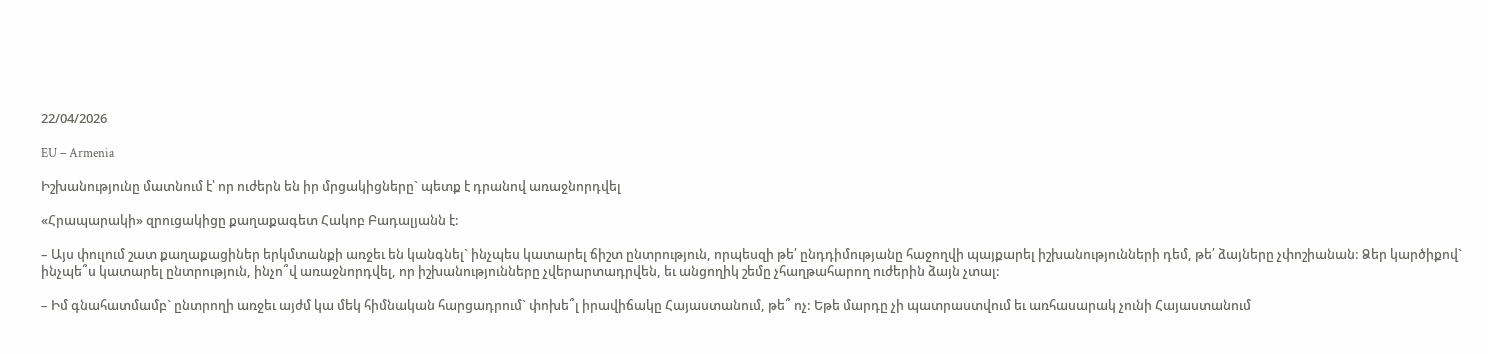22/04/2026

EU – Armenia

Իշխանությունը մատնում է՝ որ ուժերն են իր մրցակիցները` պետք է դրանով առաջնորդվել

«Հրապարակի» զրուցակիցը քաղաքագետ Հակոբ Բադալյանն է:

– Այս փուլում շատ քաղաքացիներ երկմտանքի առջեւ են կանգնել` ինչպես կատարել ճիշտ ընտրություն, որպեսզի թե՛ ընդդիմությանը հաջողվի պայքարել իշխանությունների դեմ, թե՛ ձայները չփոշիանան: Ձեր կարծիքով` ինչպե՞ս կատարել ընտրություն, ինչո՞վ առաջնորդվել, որ իշխանությունները չվերարտադրվեն, եւ անցողիկ շեմը չհաղթահարող ուժերին ձայն չտալ:

– Իմ գնահատմամբ` ընտրողի առջեւ այժմ կա մեկ հիմնական հարցադրում` փոխե՞լ իրավիճակը Հայաստանում, թե՞ ոչ: Եթե մարդը չի պատրաստվում եւ առհասարակ չունի Հայաստանում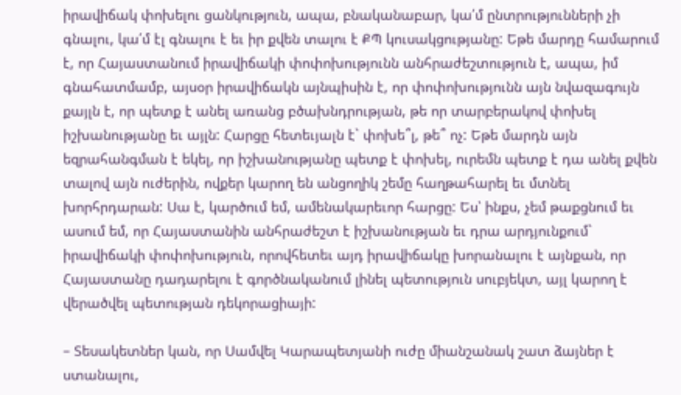իրավիճակ փոխելու ցանկություն, ապա, բնականաբար, կա՛մ ընտրությունների չի գնալու, կա՛մ էլ գնալու է եւ իր քվեն տալու է ՔՊ կուսակցությանը: Եթե մարդը համարում է, որ Հայաստանում իրավիճակի փոփոխությունն անհրաժեշտություն է, ապա, իմ գնահատմամբ, այսօր իրավիճակն այնպիսին է, որ փոփոխությունն այն նվազագույն քայլն է, որ պետք է անել առանց բծախնդրության, թե որ տարբերակով փոխել իշխանությանը եւ այլն: Հարցը հետեւյալն է` փոխե՞լ, թե՞ ոչ: Եթե մարդն այն եզրահանգման է եկել, որ իշխանությանը պետք է փոխել, ուրեմն պետք է դա անել քվեն տալով այն ուժերին, ովքեր կարող են անցողիկ շեմը հաղթահարել եւ մտնել խորհրդարան: Սա է, կարծում եմ, ամենակարեւոր հարցը: Ես՝ ինքս, չեմ թաքցնում եւ ասում եմ, որ Հայաստանին անհրաժեշտ է իշխանության եւ դրա արդյունքում` իրավիճակի փոփոխություն, որովհետեւ այդ իրավիճակը խորանալու է այնքան, որ Հայաստանը դադարելու է գործնականում լինել պետություն սուբյեկտ, այլ կարող է վերածվել պետության դեկորացիայի:

– Տեսակետներ կան, որ Սամվել Կարապետյանի ուժը միանշանակ շատ ձայներ է ստանալու,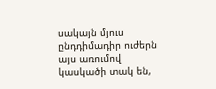սակայն մյուս ընդդիմադիր ուժերն այս առումով կասկածի տակ են,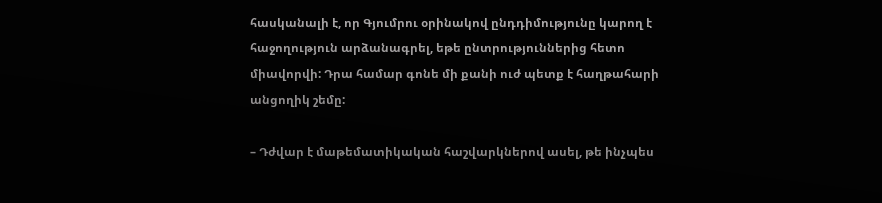հասկանալի է, որ Գյումրու օրինակով ընդդիմությունը կարող է հաջողություն արձանագրել, եթե ընտրություններից հետո միավորվի: Դրա համար գոնե մի քանի ուժ պետք է հաղթահարի անցողիկ շեմը:

– Դժվար է մաթեմատիկական հաշվարկներով ասել, թե ինչպես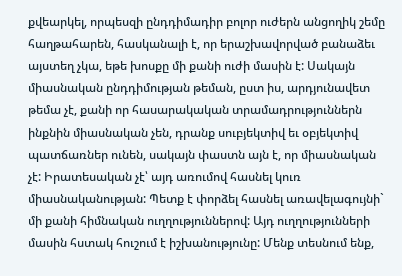քվեարկել, որպեսզի ընդդիմադիր բոլոր ուժերն անցողիկ շեմը հաղթահարեն, հասկանալի է, որ երաշխավորված բանաձեւ այստեղ չկա, եթե խոսքը մի քանի ուժի մասին է: Սակայն միասնական ընդդիմության թեման, ըստ իս, արդյունավետ թեմա չէ, քանի որ հասարակական տրամադրություններն ինքնին միասնական չեն, դրանք սուբյեկտիվ եւ օբյեկտիվ պատճառներ ունեն, սակայն փաստն այն է, որ միասնական չէ: Իրատեսական չէ՝ այդ առումով հասնել կուռ միասնականության: Պետք է փորձել հասնել առավելագույնի` մի քանի հիմնական ուղղություններով: Այդ ուղղությունների մասին հստակ հուշում է իշխանությունը: Մենք տեսնում ենք,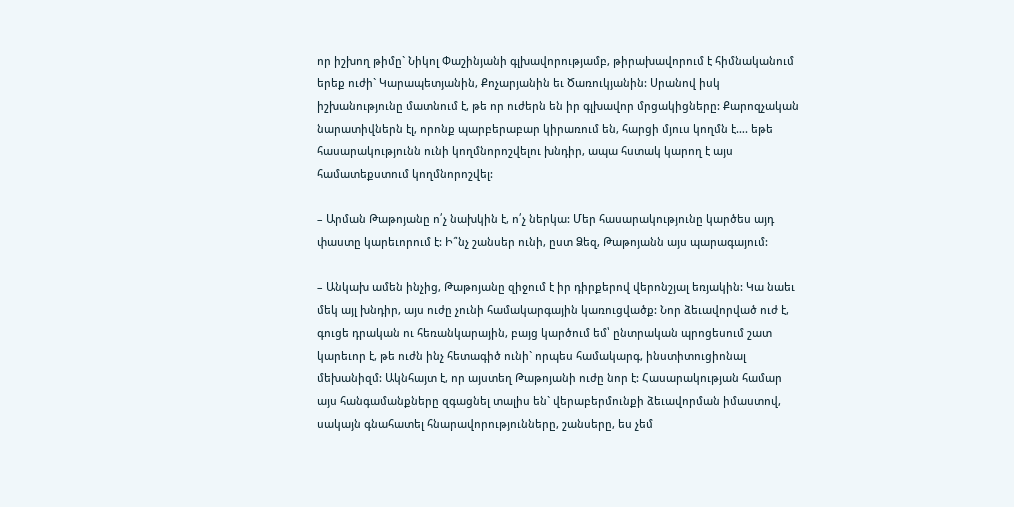որ իշխող թիմը` Նիկոլ Փաշինյանի գլխավորությամբ, թիրախավորում է հիմնականում երեք ուժի` Կարապետյանին, Քոչարյանին եւ Ծառուկյանին: Սրանով իսկ իշխանությունը մատնում է, թե որ ուժերն են իր գլխավոր մրցակիցները: Քարոզչական նարատիվներն էլ, որոնք պարբերաբար կիրառում են, հարցի մյուս կողմն է…. եթե հասարակությունն ունի կողմնորոշվելու խնդիր, ապա հստակ կարող է այս համատեքստում կողմնորոշվել:

– Արման Թաթոյանը ո՛չ նախկին է, ո՛չ ներկա: Մեր հասարակությունը կարծես այդ փաստը կարեւորում է: Ի՞նչ շանսեր ունի, ըստ Ձեզ, Թաթոյանն այս պարագայում:

– Անկախ ամեն ինչից, Թաթոյանը զիջում է իր դիրքերով վերոնշյալ եռյակին: Կա նաեւ մեկ այլ խնդիր, այս ուժը չունի համակարգային կառուցվածք: Նոր ձեւավորված ուժ է, գուցե դրական ու հեռանկարային, բայց կարծում եմ՝ ընտրական պրոցեսում շատ կարեւոր է, թե ուժն ինչ հետագիծ ունի` որպես համակարգ, ինստիտուցիոնալ մեխանիզմ: Ակնհայտ է, որ այստեղ Թաթոյանի ուժը նոր է: Հասարակության համար այս հանգամանքները զգացնել տալիս են` վերաբերմունքի ձեւավորման իմաստով, սակայն գնահատել հնարավորությունները, շանսերը, ես չեմ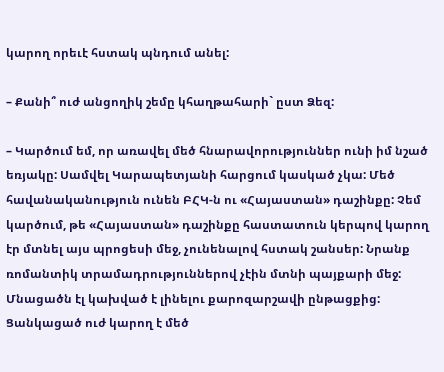կարող որեւէ հստակ պնդում անել:

– Քանի՞ ուժ անցողիկ շեմը կհաղթահարի` ըստ Ձեզ:

– Կարծում եմ, որ առավել մեծ հնարավորություններ ունի իմ նշած եռյակը: Սամվել Կարապետյանի հարցում կասկած չկա: Մեծ հավանականություն ունեն ԲՀԿ-ն ու «Հայաստան» դաշինքը: Չեմ կարծում, թե «Հայաստան» դաշինքը հաստատուն կերպով կարող էր մտնել այս պրոցեսի մեջ, չունենալով հստակ շանսեր: Նրանք ռոմանտիկ տրամադրություններով չէին մտնի պայքարի մեջ: Մնացածն էլ կախված է լինելու քարոզարշավի ընթացքից: Ցանկացած ուժ կարող է մեծ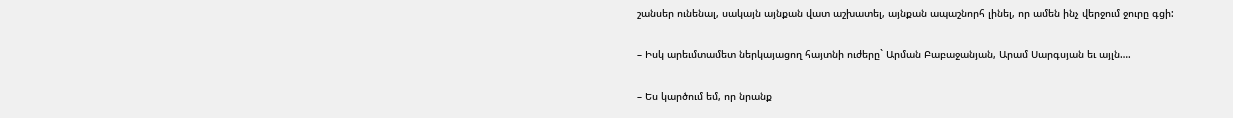շանսեր ունենալ, սակայն այնքան վատ աշխատել, այնքան ապաշնորհ լինել, որ ամեն ինչ վերջում ջուրը գցի:

– Իսկ արեւմտամետ ներկայացող հայտնի ուժերը` Արման Բաբաջանյան, Արամ Սարգսյան եւ այլն….

– Ես կարծում եմ, որ նրանք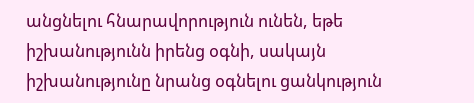անցնելու հնարավորություն ունեն, եթե իշխանությունն իրենց օգնի, սակայն իշխանությունը նրանց օգնելու ցանկություն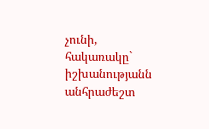չունի, հակառակը` իշխանությանն անհրաժեշտ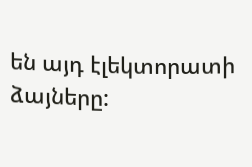են այդ էլեկտորատի ձայները: